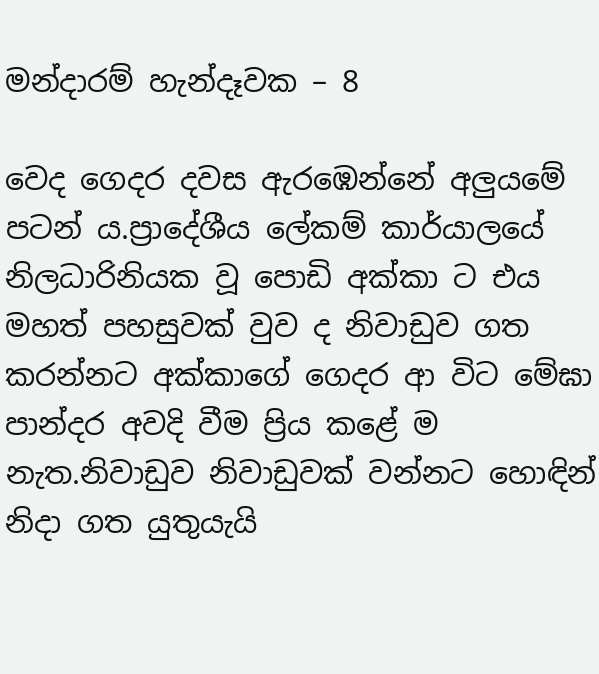මන්දාරම් හැන්දෑවක – 8

වෙද ගෙදර දවස ඇරඹෙන්නේ අලුයමේ පටන් ය.ප්‍රාදේශීය ලේකම් කාර්යාලයේ නිලධාරිනියක වූ පොඩි අක්කා ට එය මහත් පහසුවක් වුව ද නිවාඩුව ගත කරන්නට අක්කාගේ ගෙදර ආ විට මේඝා පාන්දර අවදි වීම ප්‍රිය කළේ ම නැත.නිවාඩුව නිවාඩුවක් වන්නට හොඳින් නිදා ගත යුතුයැයි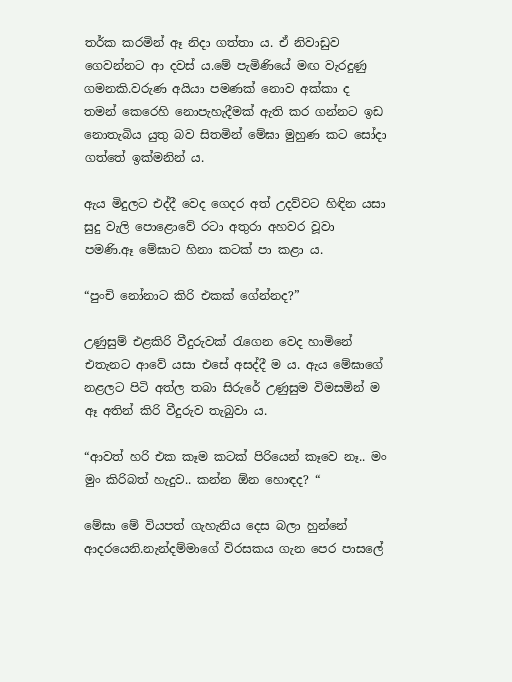තර්ක කරමින් ඈ නිදා ගත්තා ය. ඒ නිවාඩුව ගෙවන්නට ආ දවස් ය.මේ පැමිණියේ මඟ වැරදුණු ගමනකි.වරුණ අයියා පමණක් නොව අක්කා ද තමන් කෙරෙහි නොපැහැදීමක් ඇති කර ගන්නට ඉඩ නොතැබිය යුතු බව සිතමින් මේඝා මුහුණ කට සෝදා ගත්තේ ඉක්මනින් ය.

ඇය මිදුලට එද්දී වෙද ගෙදර අත් උදව්වට හිඳින යසා සුදු වැලි පොළොවේ රටා අතුරා අහවර වූවා පමණි.ඈ මේඝාට හිනා කටක් පා කළා ය.

“පුංචි නෝනාට කිරි එකක් ගේන්නද?”

උණුසුම් එළකිරි වීදුරුවක් රැගෙන වෙද හාමිනේ එතැනට ආවේ යසා එසේ අසද්දී ම ය. ඇය මේඝාගේ නළලට පිටි අත්ල තබා සිරුරේ උණුසුම විමසමින් ම ඈ අතින් කිරි වීදුරුව තැබුවා ය.

“ආවත් හරි එක කෑම කටක් පිරියෙන් කෑවෙ නෑ.. මං මුං කිරිබත් හැදුව.. කන්න ඕන හොඳද? “

මේඝා මේ වියපත් ගැහැනිය දෙස බලා හුන්නේ ආදරයෙනි.නැන්දම්මාගේ විරසකය ගැන පෙර පාසලේ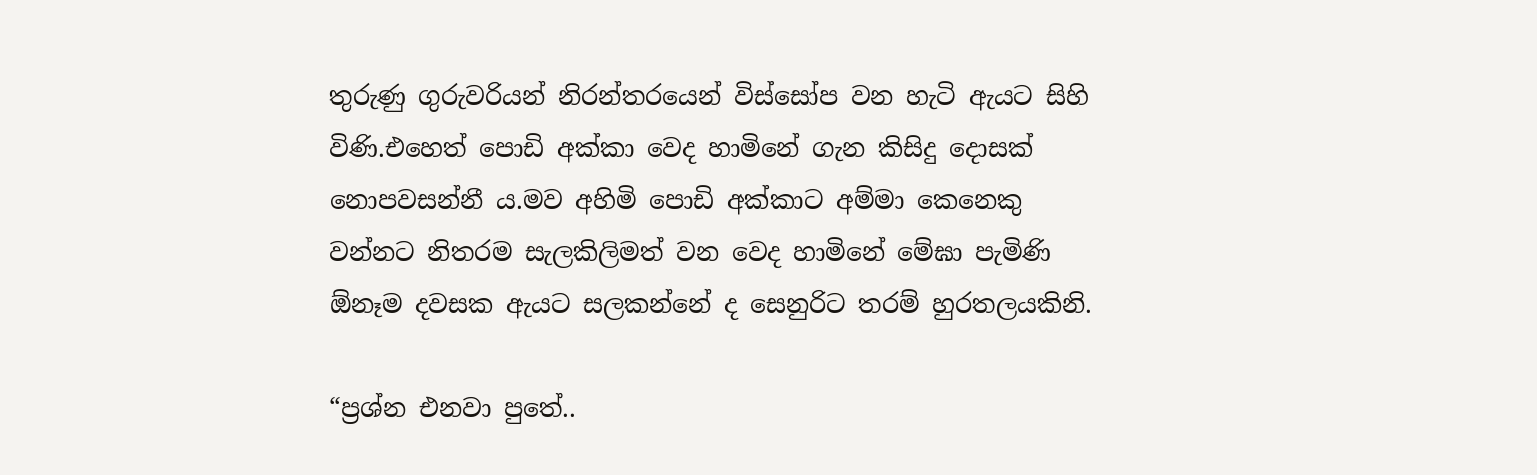තුරුණු ගුරුවරියන් නිරන්තරයෙන් විස්සෝප වන හැටි ඇයට සිහි විණි.එහෙත් පොඩි අක්කා වෙද හාමිනේ ගැන කිසිදු දොසක් නොපවසන්නී ය.මව අහිමි පොඩි අක්කාට අම්මා කෙනෙකු වන්නට නිතරම සැලකිලිමත් වන වෙද හාමිනේ මේඝා පැමිණි ඕනෑම දවසක ඇයට සලකන්නේ ද සෙනුරිට තරම් හුරතලයකිනි.

“ප්‍රශ්න එනවා පුතේ..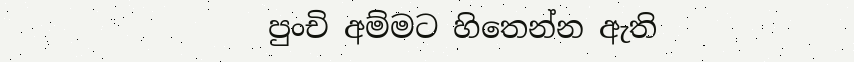පුංචි අම්මට හිතෙන්න ඇති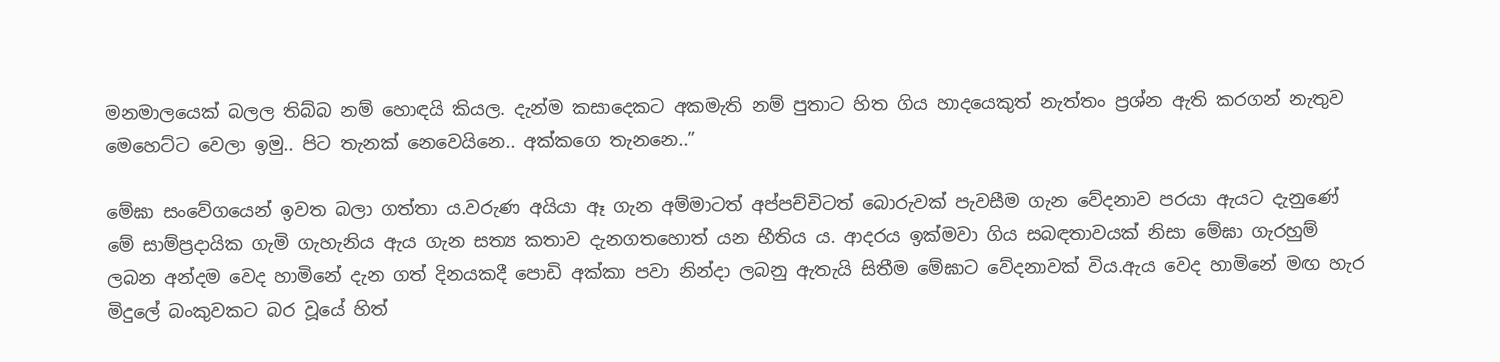මනමාලයෙක් බලල තිබ්බ නම් හොඳයි කියල. දැන්ම කසාදෙකට අකමැති නම් පුතාට හිත ගිය හාදයෙකුත් නැත්තං ප්‍රශ්න ඇති කරගන් නැතුව මෙහෙට්ට වෙලා ඉමු.. පිට තැනක් නෙවෙයිනෙ.. අක්කගෙ තැනනෙ..”

මේඝා සංවේගයෙන් ඉවත බලා ගත්තා ය.වරුණ අයියා ඈ ගැන අම්මාටත් අප්පච්චිටත් බොරුවක් පැවසීම ගැන වේදනාව පරයා ඇයට දැනුණේ මේ සාම්ප්‍රදායික ගැමි ගැහැනිය ඇය ගැන සත්‍ය කතාව දැනගතහොත් යන භීතිය ය. ආදරය ඉක්මවා ගිය සබඳතාවයක් නිසා මේඝා ගැරහුම් ලබන අන්දම වෙද හාමිනේ දැන ගත් දිනයකදී පොඩි අක්කා පවා නින්දා ලබනු ඇතැයි සිතීම මේඝාට වේදනාවක් විය.ඇය වෙද හාමිනේ මඟ හැර මිදුලේ බංකුවකට බර වූයේ හිත්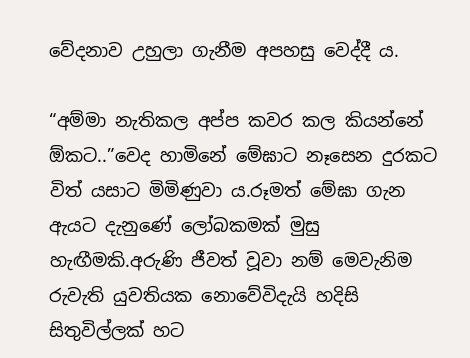වේදනාව උහුලා ගැනීම අපහසු වෙද්දී ය.

“අම්මා නැතිකල අප්ප කවර කල කියන්නේ ඕකට..”වෙද හාමිනේ මේඝාට නෑසෙන දුරකට විත් යසාට මිමිණුවා ය.රූමත් මේඝා ගැන ඇයට දැනුණේ ලෝබකමක් මුසු හැඟීමකි.අරුණි ජීවත් වූවා නම් මෙවැනිම රුවැති යුවතියක නොවේවිදැයි හදිසි සිතුවිල්ලක් හට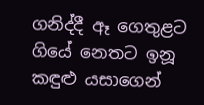ගනිද්දී ඈ ගෙතුළට ගියේ නෙතට ඉනූ කඳුළු යසාගෙන්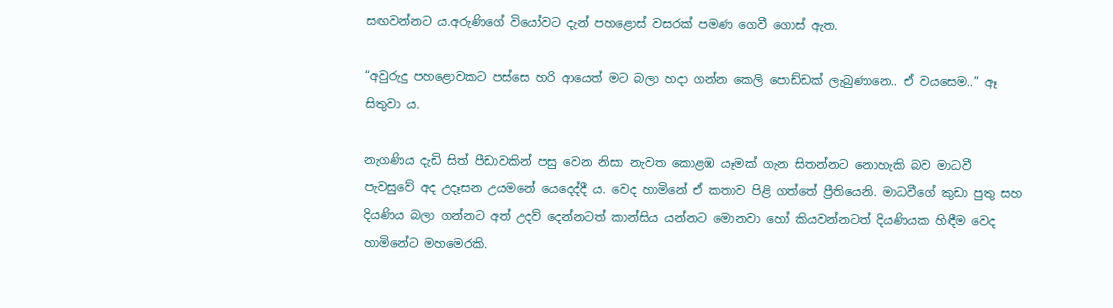සඟවන්නට ය.අරුණිගේ වියෝවට දැන් පහළොස් වසරක් පමණ ගෙවී ගොස් ඇත.

“අවුරුදු පහළොවකට පස්සෙ හරි ආයෙත් මට බලා හදා ගන්න කෙලි පොඩ්ඩක් ලැබුණානෙ.. ඒ වයසෙම..” ඈ සිතුවා ය.

නැගණිය දැඩි සිත් පීඩාවකින් පසු වෙන නිසා නැවත කොළඹ යෑමක් ගැන සිතන්නට නොහැකි බව මාධවී පැවසුවේ අද උදෑසන උයමනේ යෙදෙද්දී ය. වෙද හාමිනේ ඒ කතාව පිළි ගත්තේ ප්‍රීතියෙනි. මාධවීගේ කුඩා පුතු සහ දියණිය බලා ගන්නට අත් උදව් දෙන්නටත් කාන්සිය යන්නට මොනවා හෝ කියවන්නටත් දියණියක හිඳීම වෙද හාමිනේට මහමෙරකි.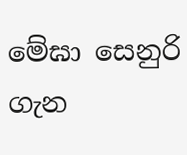මේඝා සෙනුරි ගැන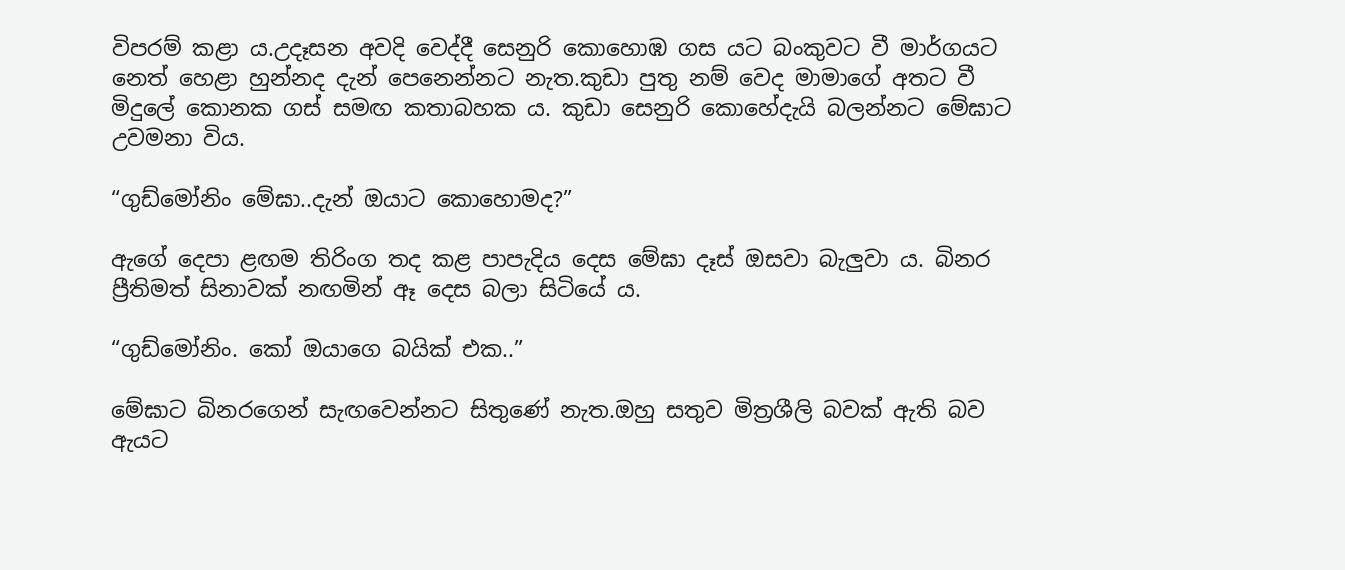විපරම් කළා ය.උදෑසන අවදි වෙද්දී සෙනුරි කොහොඹ ගස යට බංකුවට වී මාර්ගයට නෙත් හෙළා හුන්නද දැන් පෙනෙන්නට නැත.කුඩා පුතු නම් වෙද මාමාගේ අතට වී මිදුලේ කොනක ගස් සමඟ කතාබහක ය. කුඩා සෙනුරි කොහේදැයි බලන්නට මේඝාට උවමනා විය.

“ගුඩ්මෝනිං මේඝා..දැන් ඔයාට කොහොමද?”

ඇගේ දෙපා ළඟම තිරිංග තද කළ පාපැදිය දෙස මේඝා දෑස් ඔසවා බැලුවා ය. බිනර ප්‍රීතිමත් සිනාවක් නඟමින් ඈ දෙස බලා සිටියේ ය.

“ගුඩ්මෝනිං. කෝ ඔයාගෙ බයික් එක..”

මේඝාට බිනරගෙන් සැඟවෙන්නට සිතුණේ නැත.ඔහු සතුව මිත්‍රශීලි බවක් ඇති බව ඇයට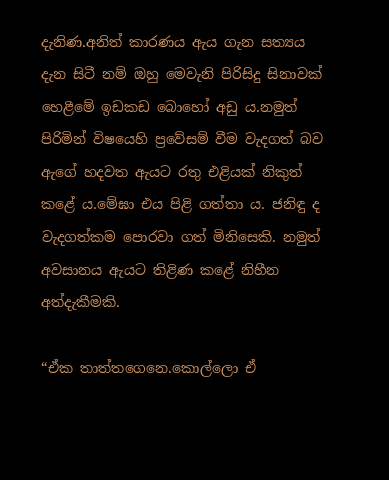දැනිණ.අනිත් කාරණය ඇය ගැන සත්‍යය දැන සිටී නම් ඔහු මෙවැනි පිරිසිදු සිනාවක් හෙළීමේ ඉඩකඩ බොහෝ අඩු ය.නමුත් පිරිමින් විෂයෙහි ප්‍රවේසම් වීම වැදගත් බව ඇගේ හදවත ඇයට රතු එළියක් නිකුත් කළේ ය.මේඝා එය පිළි ගත්තා ය. ජනිඳු ද වැදගත්කම පොරවා ගත් මිනිසෙකි. නමුත් අවසානය ඇයට තිළිණ කළේ නිහීන අත්දැකීමකි.

“ඒක තාත්තගෙනෙ.කොල්ලො ඒ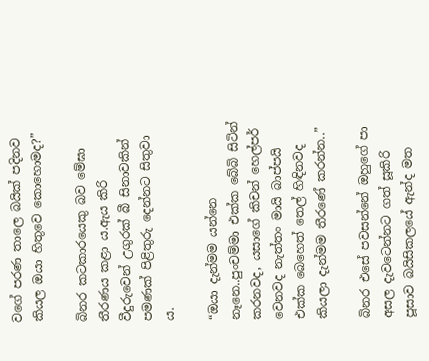වගේ පරණ තාලෙ බයික් පදිනව කියල ඔයා හිතුවෙ කොහොමද?”

බිනර කටකාරයෙකු බව මේඝා තීරණය කළා ය.ඇය කිරි වීදුරුවෙන් උගුරක් බී සිනාවකින් පමණක් පිළිතුරු දෙන්නට සිතුවා ය.

“ඔයා දැන්මම යන්නෙ නෑනෙ..පුංචම්මා එක්ක බේබි සිටින් කරනවද, යසාගේ කිචන් හෙල්පර් වෙනවද නැත්තං මායි බාප්පයි එක්ක බෙහෙත් තෙල් හිඳිනවද කියලා දැන්මම තීරණේ කරන්න..”

බිනර එසේ පවසන්නේ ඔහුගේ පා අසල දැවටෙන්නට ගත් සූකිරි පූසාව බයිසිකලයේ ඇන්ද මත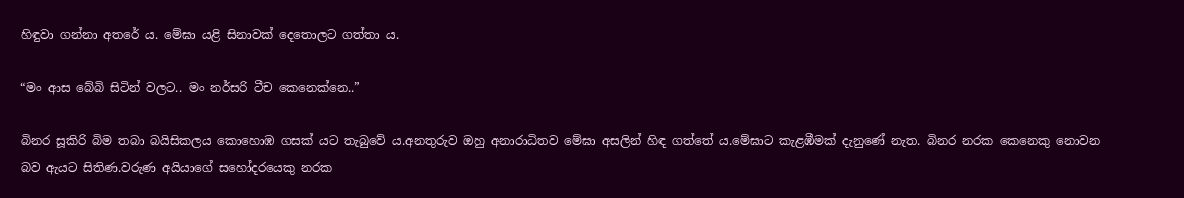හිඳුවා ගන්නා අතරේ ය. මේඝා යළි සිනාවක් දෙතොලට ගත්තා ය.

“මං ආස බේබි සිටින් වලට.. මං නර්සරි ටීච කෙනෙක්නෙ..”

බිනර සූකිරි බිම තබා බයිසිකලය කොහොඹ ගසක් යට තැබුවේ ය.අනතුරුව ඔහු අනාරාධිතව මේඝා අසලින් හිඳ ගත්තේ ය.මේඝාට කැළඹීමක් දැනුණේ නැත. බිනර නරක කෙනෙකු නොවන බව ඇයට සිතිණ.වරුණ අයියාගේ සහෝදරයෙකු නරක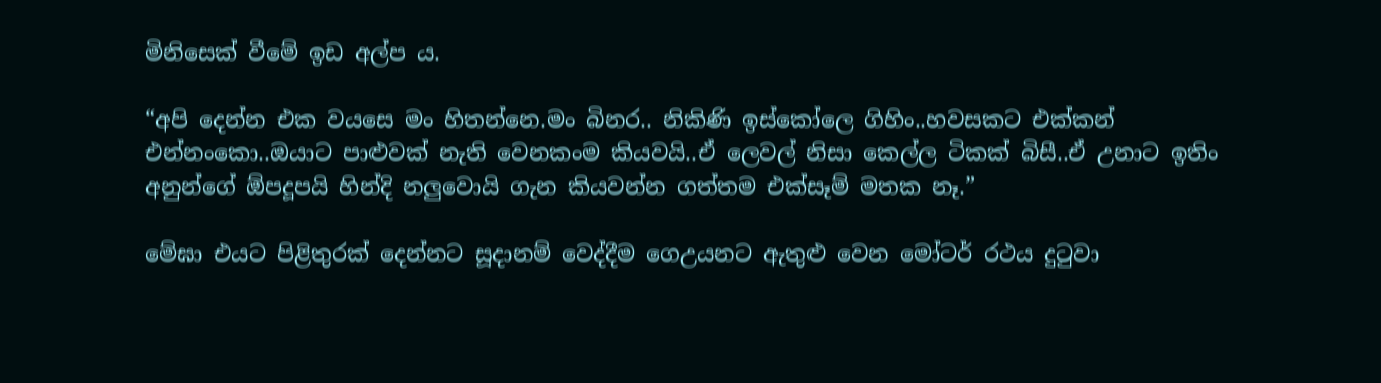මිනිසෙක් වීමේ ඉඩ අල්ප ය.

“අපි දෙන්න එක වයසෙ මං හිතන්නෙ.මං බිනර.. නිකිණි ඉස්කෝලෙ ගිහිං..හවසකට එක්කන් එන්නංකො..ඔයාට පාළුවක් නැති වෙනකංම කියවයි..ඒ ලෙවල් නිසා කෙල්ල ටිකක් බිසී..ඒ උනාට ඉතිං අනුන්ගේ ඕපදූපයි හින්දි නලුවොයි ගැන කියවන්න ගත්තම එක්සෑම් මතක නෑ.”

මේඝා එයට පිළිතුරක් දෙන්නට සූදානම් වෙද්දීම ගෙඋයනට ඇතුළු වෙන මෝටර් රථය දුටුවා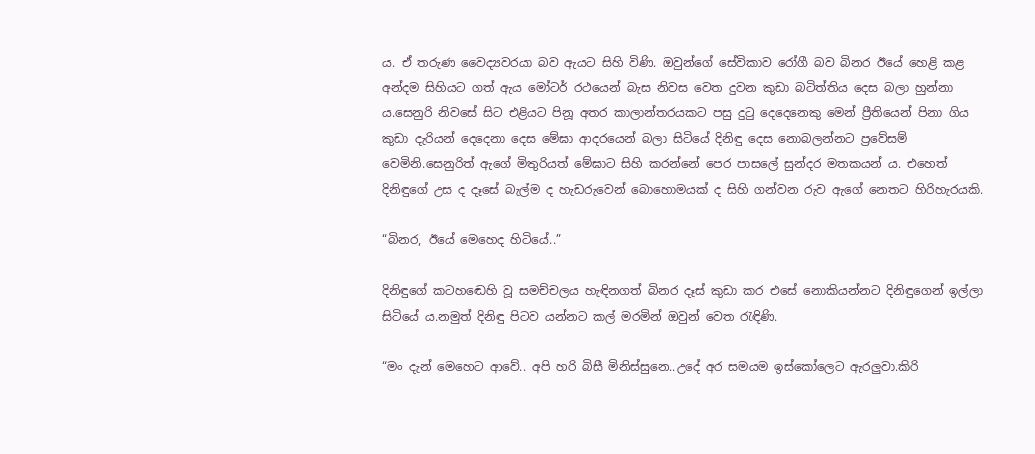ය. ඒ තරුණ වෛද්‍යවරයා බව ඇයට සිහි විණි. ඔවුන්ගේ සේවිකාව රෝගී බව බිනර ඊයේ හෙළි කළ අන්දම සිහියට ගත් ඇය මෝටර් රථයෙන් බැස නිවස වෙත දුවන කුඩා බටිත්තිය දෙස බලා හුන්නා ය.සෙනුරි නිවසේ සිට එළියට පිනූ අතර කාලාන්තරයකට පසු දුටු දෙදෙනෙකු මෙන් ප්‍රීතියෙන් පිනා ගිය කුඩා දැරියන් දෙදෙනා දෙස මේඝා ආදරයෙන් බලා සිටියේ දිනිඳු දෙස නොබලන්නට ප්‍රවේසම් වෙමිනි.සෙනුරිත් ඇගේ මිතුරියත් මේඝාට සිහි කරන්නේ පෙර පාසලේ සුන්දර මතකයන් ය. එහෙත් දිනිඳුගේ උස ද දෑසේ බැල්ම ද හැඩරුවෙන් බොහොමයක් ද සිහි ගන්වන රුව ඇගේ නෙතට හිරිහැරයකි.

“බිනර, ඊයේ මෙහෙද හිටියේ..”

දිනිඳුගේ කටහඬෙහි වූ සමච්චලය හැඳිනගත් බිනර දෑස් කුඩා කර එසේ නොකියන්නට දිනිඳුගෙන් ඉල්ලා සිටියේ ය.නමුත් දිනිඳු පිටව යන්නට කල් මරමින් ඔවුන් වෙත රැඳිණි.

“මං දැන් මෙහෙට ආවේ.. අපි හරි බිසී මිනිස්සුනෙ..උදේ අර සමයම ඉස්කෝලෙට ඇරලුවා.කිරි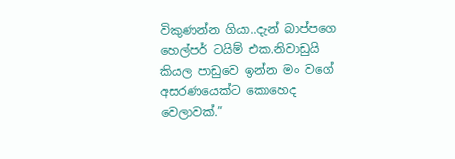විකුණන්න ගියා..දැන් බාප්පගෙ හෙල්පර් ටයිම් එක.නිවාඩුයි කියල පාඩුවෙ ඉන්න මං වගේ අසරණයෙක්ට කොහෙද වෙලාවක්.”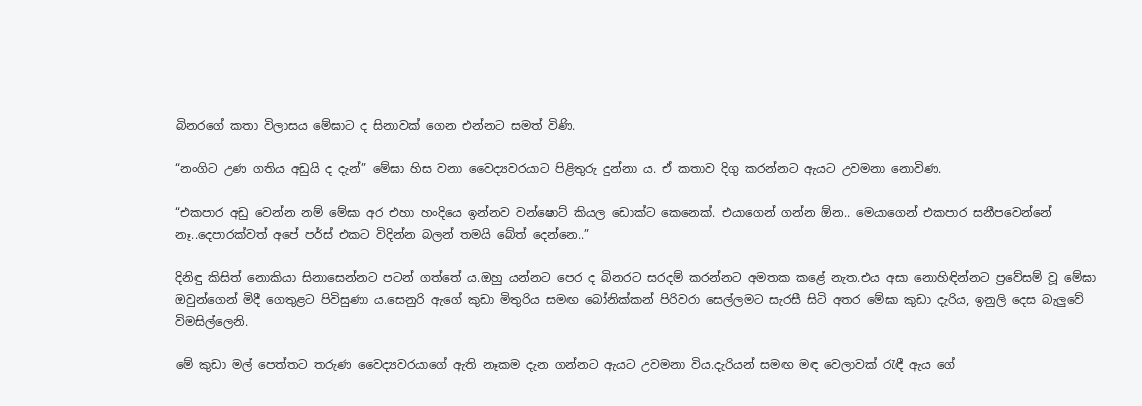බිනරගේ කතා විලාසය මේඝාට ද සිනාවක් ගෙන එන්නට සමත් විණි.

“නංගිට උණ ගතිය අඩුයි ද දැන්” මේඝා හිස වනා වෛද්‍යවරයාට පිළිතුරු දුන්නා ය. ඒ කතාව දිගු කරන්නට ඇයට උවමනා නොවිණ.

“එකපාර අඩු වෙන්න නම් මේඝා අර එහා හංදියෙ ඉන්නව වන්ෂොට් කියල ඩොක්ට කෙනෙක්. එයාගෙන් ගන්න ඕන.. මෙයාගෙන් එකපාර සනීපවෙන්නේ නෑ..දෙපාරක්වත් අපේ පර්ස් එකට විදින්න බලන් තමයි බේත් දෙන්නෙ..”

දිනිඳු කිසිත් නොකියා සිනාසෙන්නට පටන් ගත්තේ ය.ඔහු යන්නට පෙර ද බිනරට සරදම් කරන්නට අමතක කළේ නැත.එය අසා නොහිඳින්නට ප්‍රවේසම් වූ මේඝා ඔවුන්ගෙන් මිදී ගෙතුළට පිවිසුණා ය.සෙනුරි ඇගේ කුඩා මිතුරිය සමඟ බෝනික්කන් පිරිවරා සෙල්ලමට සැරසී සිටි අතර මේඝා කුඩා දැරිය, ඉනුලි දෙස බැලුවේ විමසිල්ලෙනි.

මේ කුඩා මල් පෙත්තට තරුණ වෛද්‍යවරයාගේ ඇති නෑකම දැන ගන්නට ඇයට උවමනා විය.දැරියන් සමඟ මඳ වෙලාවක් රැඳී ඇය ගේ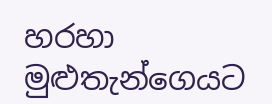හරහා මුළුතැන්ගෙයට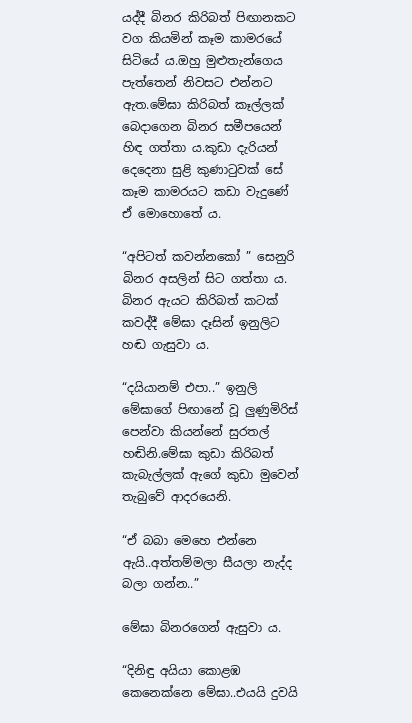යද්දී බිනර කිරිබත් පිඟානකට වග කියමින් කෑම කාමරයේ සිටියේ ය.ඔහු මුළුතැන්ගෙය පැත්තෙන් නිවසට එන්නට ඇත.මේඝා කිරිබත් කෑල්ලක් බෙදාගෙන බිනර සමීපයෙන් හිඳ ගත්තා ය.කුඩා දැරියන් දෙදෙනා සුළි කුණාටුවක් සේ කෑම කාමරයට කඩා වැදුණේ ඒ මොහොතේ ය.

“අපිටත් කවන්නකෝ ” සෙනුරි බිනර අසලින් සිට ගත්තා ය. බිනර ඇයට කිරිබත් කටක් කවද්දී මේඝා දෑසින් ඉනුලිට හඬ ගැසුවා ය.

“දයියානම් එපා..” ඉනුලි මේඝාගේ පිඟානේ වූ ලුණුමිරිස් පෙන්වා කියන්නේ සුරතල් හඬිනි.මේඝා කුඩා කිරිබත් කැබැල්ලක් ඇගේ කුඩා මුවෙන් තැබුවේ ආදරයෙනි.

“ඒ බබා මෙහෙ එන්නෙ ඇයි..අත්තම්මලා සීයලා නැද්ද බලා ගන්න..”

මේඝා බිනරගෙන් ඇසුවා ය.

“දිනිඳු අයියා කොළඹ කෙනෙක්නෙ මේඝා..එයයි දුවයි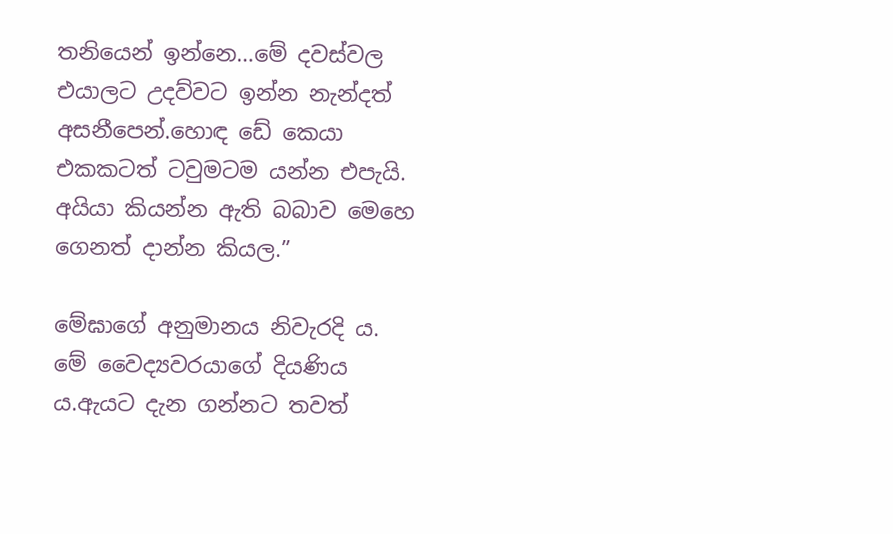තනියෙන් ඉන්නෙ…මේ දවස්වල එයාලට උදව්වට ඉන්න නැන්දත් අසනීපෙන්.හොඳ ඩේ කෙයා එකකටත් ටවුමටම යන්න එපැයි. අයියා කියන්න ඇති බබාව මෙහෙ ගෙනත් දාන්න කියල.”

මේඝාගේ අනුමානය නිවැරදි ය. මේ වෛද්‍යවරයාගේ දියණිය ය.ඇයට දැන ගන්නට තවත්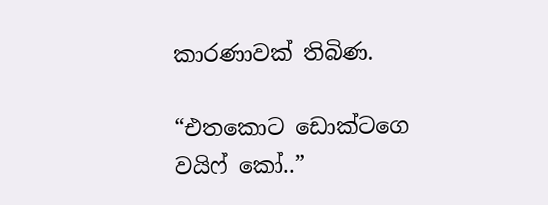කාරණාවක් තිබිණ.

“එතකොට ඩොක්ටගෙ වයිෆ් කෝ..”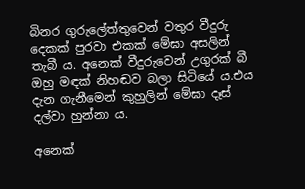බිනර ගුරුලේත්තුවෙන් වතුර වීදුරු දෙකක් පුරවා එකක් මේඝා අසලින් තැබී ය. අනෙක් වීදුරුවෙන් උගුරක් බී ඔහු මඳක් නිහඬව බලා සිටියේ ය.එය දැන ගැනීමෙන් කුහුලින් මේඝා දෑස් දල්වා හුන්නා ය.

අනෙක්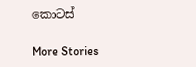කොටස්

More Stories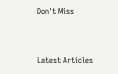Don't Miss


Latest Articles